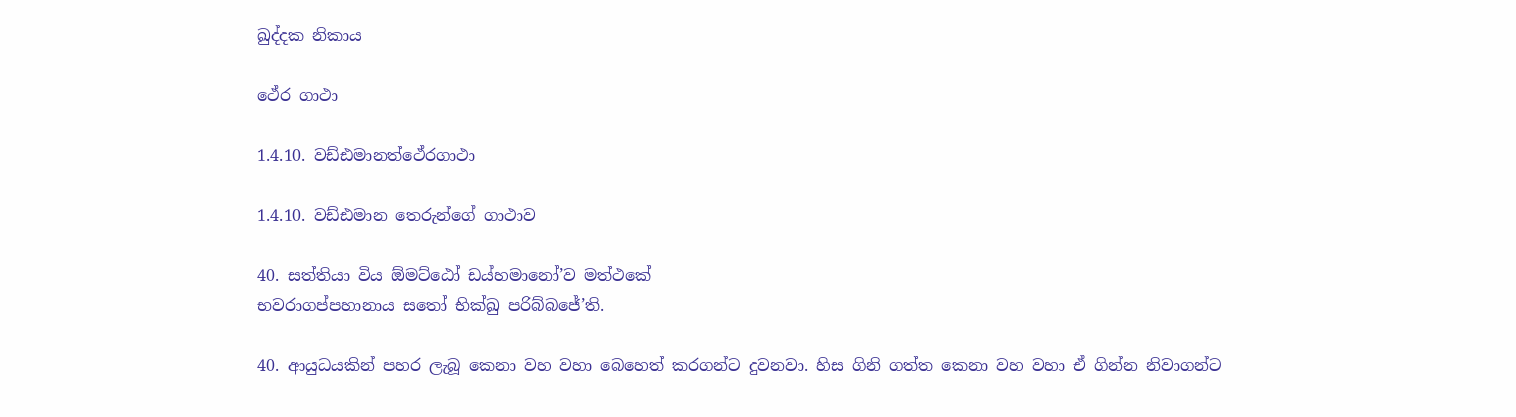ඛුද්දක නිකාය

ථේර ගාථා

1.4.10. වඩ්ඪමානත්ථේරගාථා

1.4.10. වඩ්ඪමාන තෙරුන්ගේ ගාථාව

40. සත්තියා විය ඕමට්ඨෝ ඩය්හමානෝ’ව මත්ථකේ
භවරාගප්පහානාය සතෝ භික්ඛු පරිබ්බජේ’ති.

40. ආයුධයකින් පහර ලැබූ කෙනා වහ වහා බෙහෙත් කරගන්ට දුවනවා. හිස ගිනි ගත්ත කෙනා වහ වහා ඒ ගින්න නිවාගන්ට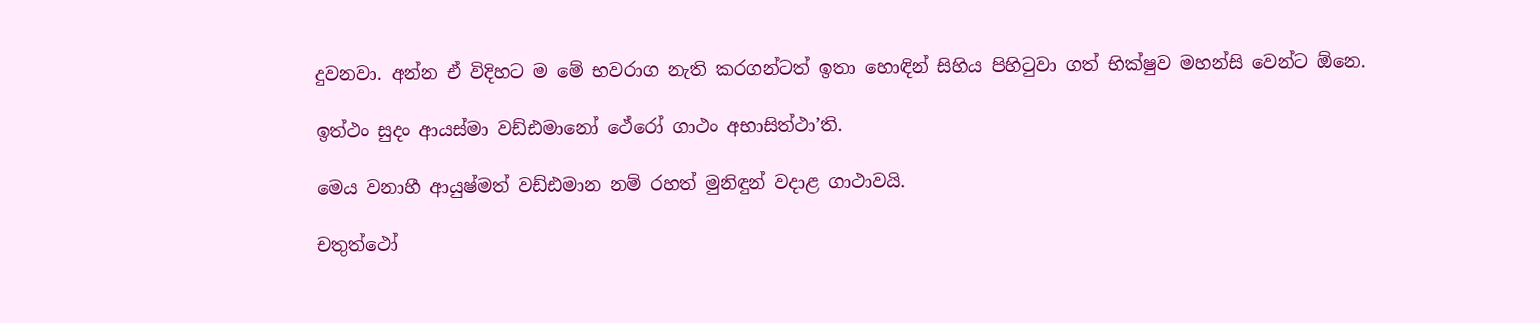දුවනවා. අන්න ඒ විදිහට ම මේ භවරාග නැති කරගන්ටත් ඉතා හොඳින් සිහිය පිහිටුවා ගත් භික්ෂුව මහන්සි වෙන්ට ඕනෙ.

ඉත්ථං සුදං ආයස්මා වඩ්ඪමානෝ ථේරෝ ගාථං අභාසිත්ථා’ති.

මෙය වනාහී ආයුෂ්මත් වඩ්ඪමාන නම් රහත් මුනිඳුන් වදාළ ගාථාවයි.

චතුත්ථෝ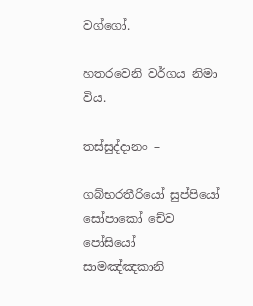වග්ගෝ.

හතරවෙනි වර්ගය නිමා විය.

තස්සුද්දානං –

ගබ්භරතීරියෝ සුප්පියෝ සෝපාකෝ චේව පෝසියෝ
සාමඤ්ඤකානි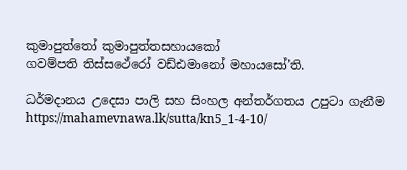කුමාපුත්තෝ කුමාපුත්තසහායකෝ
ගවම්පති තිස්සථේරෝ වඩ්ඪමානෝ මහායසෝ’ති.

ධර්මදානය උදෙසා පාලි සහ සිංහල අන්තර්ගතය උපුටා ගැනීම https://mahamevnawa.lk/sutta/kn5_1-4-10/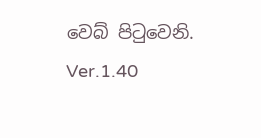වෙබ් පිටුවෙනි.
Ver.1.40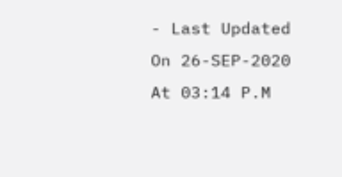- Last Updated On 26-SEP-2020 At 03:14 P.M